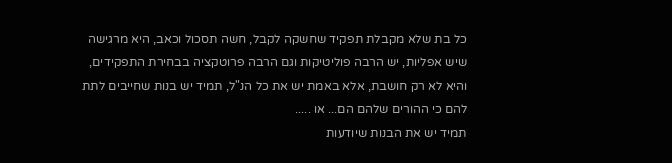כל בת שלא מקבלת תפקיד שחשקה לקבל, חשה תסכול וכאב, היא מרגישה שיש אפליות, יש הרבה פוליטיקות וגם הרבה פרוטקציה בבחירת התפקידים, והיא לא רק חושבת, אלא באמת יש את כל הנ"ל, תמיד יש בנות שחייבים לתת להם כי ההורים שלהם הם... או .....
תמיד יש את הבנות שיודעות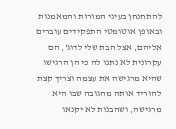להתחנחן בעיני המורות והמאמנות ובאופן אוטומטי התפקידים עוברים אליהם, אצל הבת שלי לדוג', הם עקרונית לא נתנו לה כי הן הרגישו שהיא מרגישה את עצמה וצריך קצת להוריד אותה מהגובה שבו היא מרגישה, ושהבנות לא יקנאו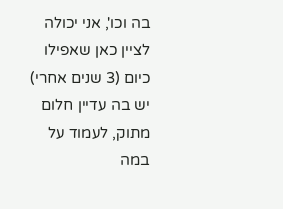בה וכו', אני יכולה לציין כאן שאפילו כיום (3 שנים אחרי) יש בה עדיין חלום מתוק, לעמוד על במה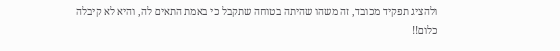ולהציג תפקיד מכובד, זה משהו שהיתה בטוחה שתקבל כי באמת התאים לה, והיא לא קיבלה כלום!!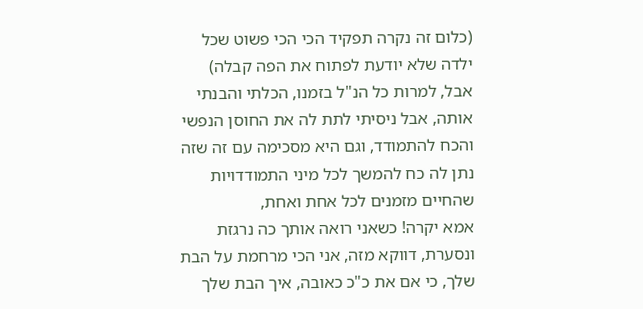(כלום זה נקרה תפקיד הכי הכי פשוט שכל ילדה שלא יודעת לפתוח את הפה קבלה)
אבל, למרות כל הנ"ל בזמנו, הכלתי והבנתי אותה, אבל ניסיתי לתת לה את החוסן הנפשי והכח להתמודד, וגם היא מסכימה עם זה שזה נתן לה כח להמשך לכל מיני התמודדויות שהחיים מזמנים לכל אחת ואחת,
אמא יקרה! כשאני רואה אותך כה נרגזת ונסערת, דווקא מזה, אני הכי מרחמת על הבת שלך, כי אם את כ"כ כאובה, איך הבת שלך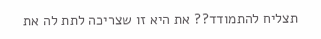תצליח להתמודד?? את היא זו שצריכה לתת לה את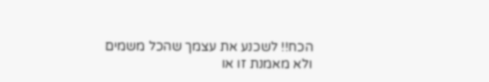הכח!! לשכנע את עצמך שהכל משמים ולא מאמנת זו או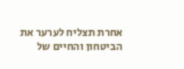אחרת תצליח לערער את הביטחון והחיים של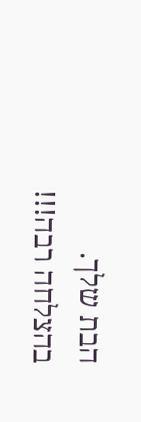הבת שלך.
בהצלחה רבה!!!